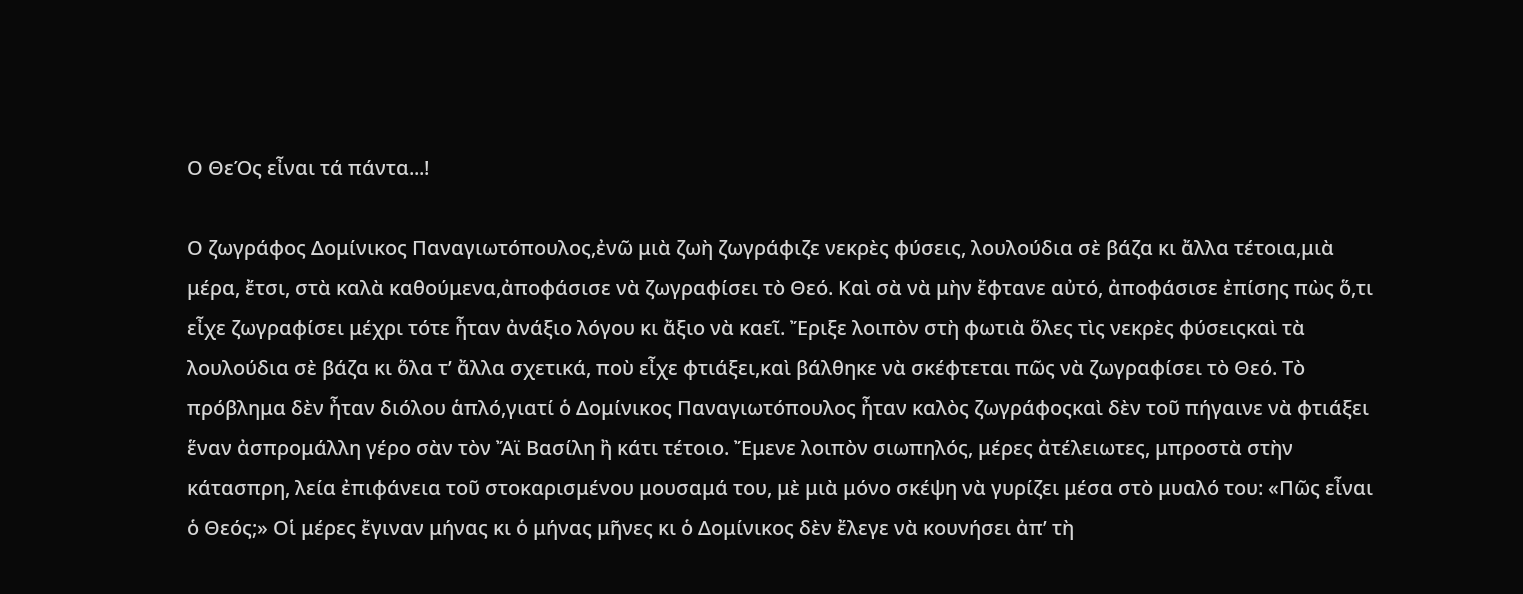Ο ΘεΌς εἶναι τά πάντα...!

Ο ζωγράφος Δομίνικος Παναγιωτόπουλος,ἐνῶ μιὰ ζωὴ ζωγράφιζε νεκρὲς φύσεις, λουλούδια σὲ βάζα κι ἄλλα τέτοια,μιὰ μέρα, ἔτσι, στὰ καλὰ καθούμενα,ἀποφάσισε νὰ ζωγραφίσει τὸ Θεό. Καὶ σὰ νὰ μὴν ἔφτανε αὐτό, ἀποφάσισε ἐπίσης πὼς ὅ,τι εἶχε ζωγραφίσει μέχρι τότε ἦταν ἀνάξιο λόγου κι ἄξιο νὰ καεῖ. Ἔριξε λοιπὸν στὴ φωτιὰ ὅλες τὶς νεκρὲς φύσειςκαὶ τὰ λουλούδια σὲ βάζα κι ὅλα τ’ ἄλλα σχετικά, ποὺ εἶχε φτιάξει,καὶ βάλθηκε νὰ σκέφτεται πῶς νὰ ζωγραφίσει τὸ Θεό. Τὸ πρόβλημα δὲν ἦταν διόλου ἁπλό,γιατί ὁ Δομίνικος Παναγιωτόπουλος ἦταν καλὸς ζωγράφοςκαὶ δὲν τοῦ πήγαινε νὰ φτιάξει ἕναν ἀσπρομάλλη γέρο σὰν τὸν Ἄϊ Βασίλη ἢ κάτι τέτοιο. Ἔμενε λοιπὸν σιωπηλός, μέρες ἀτέλειωτες, μπροστὰ στὴν κάτασπρη, λεία ἐπιφάνεια τοῦ στοκαρισμένου μουσαμά του, μὲ μιὰ μόνο σκέψη νὰ γυρίζει μέσα στὸ μυαλό του: «Πῶς εἶναι ὁ Θεός;» Οἱ μέρες ἔγιναν μήνας κι ὁ μήνας μῆνες κι ὁ Δομίνικος δὲν ἔλεγε νὰ κουνήσει ἀπ’ τὴ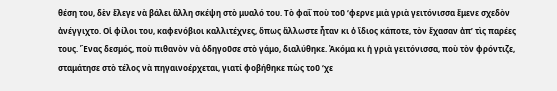θέση του, δὲν ἔλεγε νὰ βάλει ἄλλη σκέψη στὸ μυαλό του. Τὸ φαΐ ποὺ τοῦ ‘φερνε μιὰ γριὰ γειτόνισσα ἔμενε σχεδὸν ἀνέγγιχτο. Οἱ φίλοι του, καφενόβιοι καλλιτέχνες, ὅπως ἄλλωστε ἦταν κι ὁ ἴδιος κάποτε, τὸν ἔχασαν ἀπ’ τὶς παρέες τους. Ἕνας δεσμός, ποὺ πιθανὸν νὰ ὁδηγοῦσε στὸ γάμο, διαλύθηκε. Ἀκόμα κι ἡ γριὰ γειτόνισσα, ποὺ τὸν φρόντιζε, σταμάτησε στὸ τέλος νὰ πηγαινοέρχεται, γιατί φοβήθηκε πὼς τοῦ ‘χε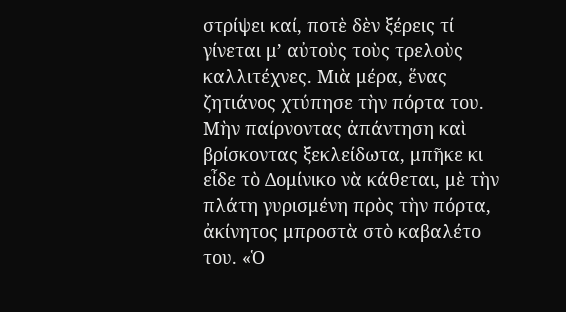στρίψει καί, ποτὲ δὲν ξέρεις τί γίνεται μ’ αὐτοὺς τοὺς τρελοὺς καλλιτέχνες. Μιὰ μέρα, ἕνας ζητιάνος χτύπησε τὴν πόρτα του. Μὴν παίρνοντας ἀπάντηση καὶ βρίσκοντας ξεκλείδωτα, μπῆκε κι εἶδε τὸ Δομίνικο νὰ κάθεται, μὲ τὴν πλάτη γυρισμένη πρὸς τὴν πόρτα, ἀκίνητος μπροστὰ στὸ καβαλέτο του. «Ὁ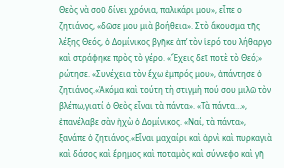Θεὸς νὰ σοῦ δίνει χρόνια, παλικάρι μου», εἶπε ο ζητιάνος, «δῶσε μου μιὰ βοήθεια». Στὸ ἄκουσμα τῆς λέξης Θεός, ὁ Δομίνικος βγῆκε ἀπ’ τὸν ἱερό του λήθαργο καὶ στράφηκε πρὸς τὸ γέρο. «Ἔχεις δεῖ ποτὲ τὸ Θεό;» ρώτησε. «Συνέχεια τὸν ἔχω ἐμπρός μου», ἀπάντησε ὁ ζητιάνος.«Ἀκόμα καὶ τούτη τὴ στιγμὴ πού σου μιλῶ τὸν βλέπω,γιατί ὁ Θεὸς εἶναι τὰ πάντα». «Τὰ πάντα…», ἐπανέλαβε σὰν ἠχὼ ὁ Δομίνικος. «Ναί, τὰ πάντα», ξανάπε ὁ ζητιάνος.«Εἶναι μαχαίρι καὶ ἀρνὶ καὶ πυρκαγιὰ καὶ δάσος καὶ ἔρημος καὶ ποταμὸς καὶ σύννεφο καὶ γῆ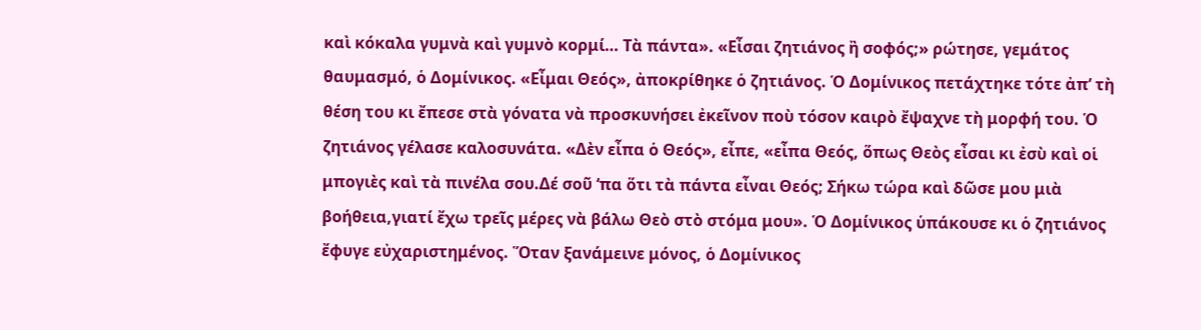καὶ κόκαλα γυμνὰ καὶ γυμνὸ κορμί… Τὰ πάντα». «Εἶσαι ζητιάνος ἢ σοφός;» ρώτησε, γεμάτος θαυμασμό, ὁ Δομίνικος. «Εἶμαι Θεός», ἀποκρίθηκε ὁ ζητιάνος. Ὁ Δομίνικος πετάχτηκε τότε ἀπ’ τὴ θέση του κι ἔπεσε στὰ γόνατα νὰ προσκυνήσει ἐκεῖνον ποὺ τόσον καιρὸ ἔψαχνε τὴ μορφή του. Ὁ ζητιάνος γέλασε καλοσυνάτα. «Δὲν εἶπα ὁ Θεός», εἶπε, «εἶπα Θεός, ὅπως Θεὸς εἶσαι κι ἐσὺ καὶ οἱ μπογιὲς καὶ τὰ πινέλα σου.Δέ σοῦ ‘πα ὅτι τὰ πάντα εἶναι Θεός; Σήκω τώρα καὶ δῶσε μου μιὰ βοήθεια,γιατί ἔχω τρεῖς μέρες νὰ βάλω Θεὸ στὸ στόμα μου». Ὁ Δομίνικος ὑπάκουσε κι ὁ ζητιάνος ἔφυγε εὐχαριστημένος. Ὅταν ξανάμεινε μόνος, ὁ Δομίνικος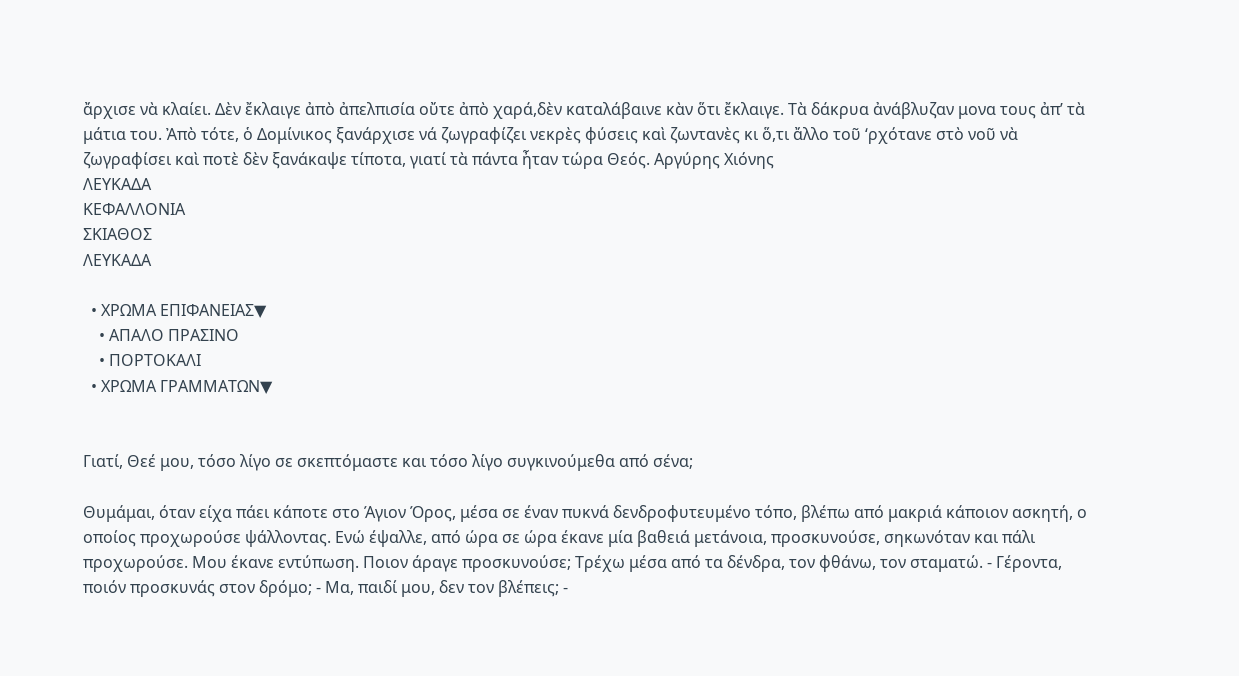ἄρχισε νὰ κλαίει. Δὲν ἔκλαιγε ἀπὸ ἀπελπισία οὔτε ἀπὸ χαρά,δὲν καταλάβαινε κὰν ὅτι ἔκλαιγε. Τὰ δάκρυα ἀνάβλυζαν μονα τους ἀπ’ τὰ μάτια του. Ἀπὸ τότε, ὁ Δομίνικος ξανάρχισε νά ζωγραφίζει νεκρὲς φύσεις καὶ ζωντανὲς κι ὅ,τι ἄλλο τοῦ ‘ρχότανε στὸ νοῦ νὰ ζωγραφίσει καὶ ποτὲ δὲν ξανάκαψε τίποτα, γιατί τὰ πάντα ἦταν τώρα Θεός. Αργύρης Χιόνης
ΛΕΥΚΑΔΑ
ΚΕΦΑΛΛΟΝΙΑ
ΣΚΙΑΘΟΣ
ΛΕΥΚΑΔΑ

  • ΧΡΩΜΑ ΕΠΙΦΑΝΕΙΑΣ▼
    • ΑΠΑΛΟ ΠΡΑΣΙΝΟ
    • ΠΟΡΤΟΚΑΛΙ
  • ΧΡΩΜΑ ΓΡΑΜΜΑΤΩΝ▼


Γιατί, Θεέ μου, τόσο λίγο σε σκεπτόμαστε και τόσο λίγο συγκινούμεθα από σένα;

Θυμάμαι, όταν είχα πάει κάποτε στο Άγιον Όρος, μέσα σε έναν πυκνά δενδροφυτευμένο τόπο, βλέπω από μακριά κάποιον ασκητή, ο οποίος προχωρούσε ψάλλοντας. Ενώ έψαλλε, από ώρα σε ώρα έκανε μία βαθειά μετάνοια, προσκυνούσε, σηκωνόταν και πάλι προχωρούσε. Μου έκανε εντύπωση. Ποιον άραγε προσκυνούσε; Τρέχω μέσα από τα δένδρα, τον φθάνω, τον σταματώ. - Γέροντα, ποιόν προσκυνάς στον δρόμο; - Μα, παιδί μου, δεν τον βλέπεις; -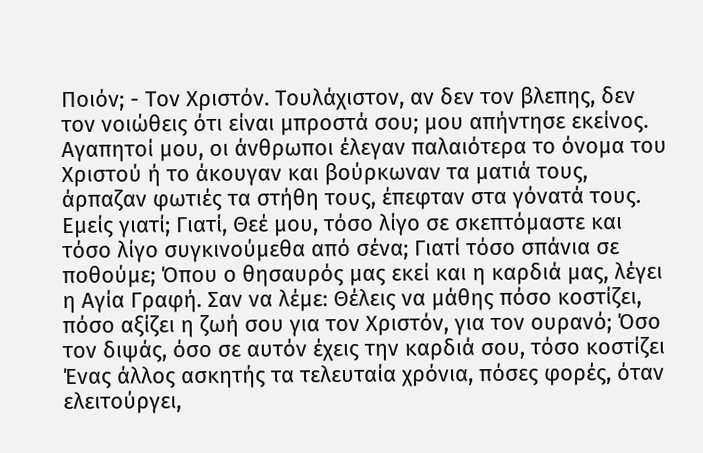Ποιόν; - Τον Χριστόν. Τουλάχιστον, αν δεν τον βλεπης, δεν τον νοιώθεις ότι είναι μπροστά σου; μου απήντησε εκείνος. Αγαπητοί μου, οι άνθρωποι έλεγαν παλαιότερα το όνομα του Χριστού ή το άκουγαν και βούρκωναν τα ματιά τους, άρπαζαν φωτιές τα στήθη τους, έπεφταν στα γόνατά τους. Εμείς γιατί; Γιατί, Θεέ μου, τόσο λίγο σε σκεπτόμαστε και τόσο λίγο συγκινούμεθα από σένα; Γιατί τόσο σπάνια σε ποθούμε; Όπου ο θησαυρός μας εκεί και η καρδιά μας, λέγει η Αγία Γραφή. Σαν να λέμε: Θέλεις να μάθης πόσο κοστίζει, πόσο αξίζει η ζωή σου για τον Χριστόν, για τον ουρανό; Όσο τον διψάς, όσο σε αυτόν έχεις την καρδιά σου, τόσο κοστίζει Ένας άλλος ασκητής τα τελευταία χρόνια, πόσες φορές, όταν ελειτούργει,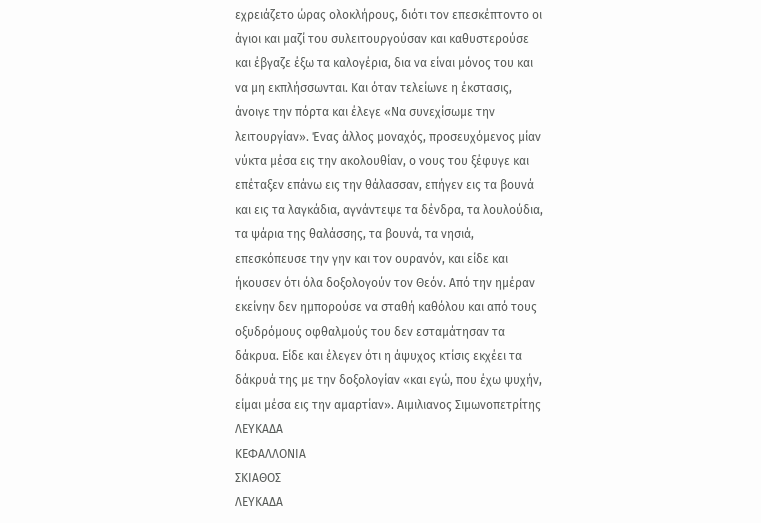εχρειάζετο ώρας ολοκλήρους, διότι τον επεσκέπτοντο οι άγιοι και μαζί του συλειτουργούσαν και καθυστερούσε και έβγαζε έξω τα καλογέρια, δια να είναι μόνος του και να μη εκπλήσσωνται. Και όταν τελείωνε η έκστασις, άνοιγε την πόρτα και έλεγε «Να συνεχίσωμε την λειτουργίαν». Ένας άλλος μοναχός, προσευχόμενος μίαν νύκτα μέσα εις την ακολουθίαν, ο νους του ξέφυγε και επέταξεν επάνω εις την θάλασσαν, επήγεν εις τα βουνά και εις τα λαγκάδια, αγνάντεψε τα δένδρα, τα λουλούδια, τα ψάρια της θαλάσσης, τα βουνά, τα νησιά, επεσκόπευσε την γην και τον ουρανόν, και είδε και ήκουσεν ότι όλα δοξολογούν τον Θεόν. Από την ημέραν εκείνην δεν ημπορούσε να σταθή καθόλου και από τους οξυδρόμους οφθαλμούς του δεν εσταμάτησαν τα δάκρυα. Είδε και έλεγεν ότι η άψυχος κτίσις εκχέει τα δάκρυά της με την δοξολογίαν «και εγώ, που έχω ψυχήν, είμαι μέσα εις την αμαρτίαν». Αιμιλιανος Σιμωνοπετρίτης
ΛΕΥΚΑΔΑ
ΚΕΦΑΛΛΟΝΙΑ
ΣΚΙΑΘΟΣ
ΛΕΥΚΑΔΑ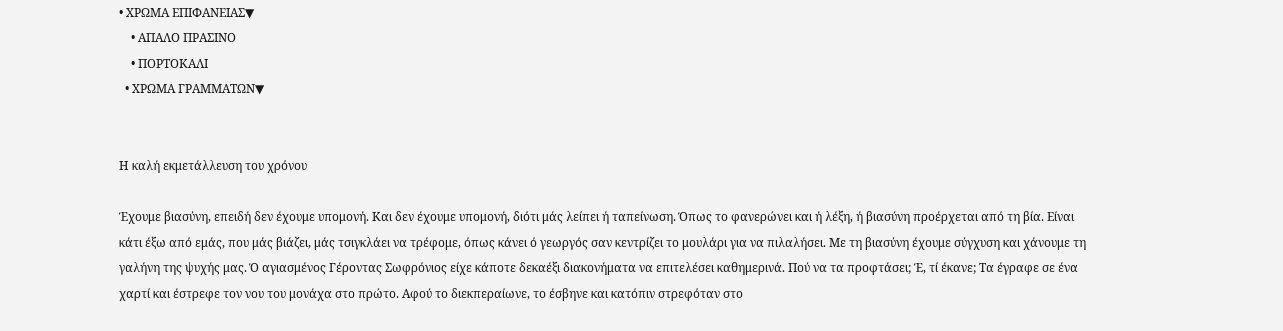• ΧΡΩΜΑ ΕΠΙΦΑΝΕΙΑΣ▼
    • ΑΠΑΛΟ ΠΡΑΣΙΝΟ
    • ΠΟΡΤΟΚΑΛΙ
  • ΧΡΩΜΑ ΓΡΑΜΜΑΤΩΝ▼


Η καλή εκμετάλλευση του χρόνου

Έχουμε βιασύνη, επειδή δεν έχουμε υπομονή. Και δεν έχουμε υπομονή, διότι μάς λείπει ή ταπείνωση. Όπως το φανερώνει και ή λέξη, ή βιασύνη προέρχεται από τη βία. Είναι κάτι έξω από εμάς, που μάς βιάζει, μάς τσιγκλάει να τρέφομε, όπως κάνει ό γεωργός σαν κεντρίζει το μουλάρι για να πιλαλήσει. Με τη βιασύνη έχουμε σύγχυση και χάνουμε τη γαλήνη της ψυχής μας. Ό αγιασμένος Γέροντας Σωφρόνιος είχε κάποτε δεκαέξι διακονήματα να επιτελέσει καθημερινά. Πού να τα προφτάσει; Έ, τί έκανε; Τα έγραφε σε ένα χαρτί και έστρεφε τον νου του μονάχα στο πρώτο. Αφού το διεκπεραίωνε, το έσβηνε και κατόπιν στρεφόταν στο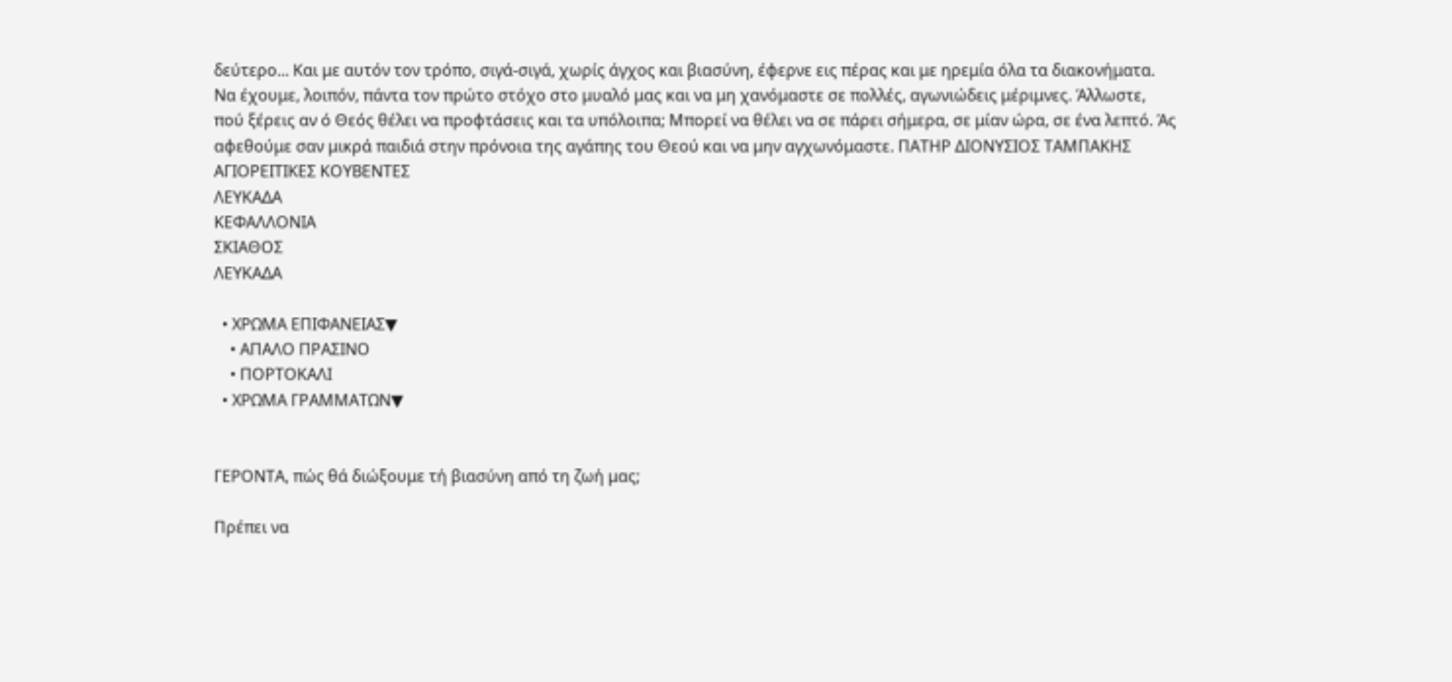δεύτερο... Και με αυτόν τον τρόπο, σιγά-σιγά, χωρίς άγχος και βιασύνη, έφερνε εις πέρας και με ηρεμία όλα τα διακονήματα. Να έχουμε, λοιπόν, πάντα τον πρώτο στόχο στο μυαλό μας και να μη χανόμαστε σε πολλές, αγωνιώδεις μέριμνες. Άλλωστε, πού ξέρεις αν ό Θεός θέλει να προφτάσεις και τα υπόλοιπα; Μπορεί να θέλει να σε πάρει σήμερα, σε μίαν ώρα, σε ένα λεπτό. Άς αφεθούμε σαν μικρά παιδιά στην πρόνοια της αγάπης του Θεού και να μην αγχωνόμαστε. ΠΑΤΗΡ ΔΙΟΝΥΣΙΟΣ ΤΑΜΠΑΚΗΣ ΑΓΙΟΡΕΙΤΙΚΕΣ ΚΟΥΒΕΝΤΕΣ
ΛΕΥΚΑΔΑ
ΚΕΦΑΛΛΟΝΙΑ
ΣΚΙΑΘΟΣ
ΛΕΥΚΑΔΑ

  • ΧΡΩΜΑ ΕΠΙΦΑΝΕΙΑΣ▼
    • ΑΠΑΛΟ ΠΡΑΣΙΝΟ
    • ΠΟΡΤΟΚΑΛΙ
  • ΧΡΩΜΑ ΓΡΑΜΜΑΤΩΝ▼


ΓΕΡΟΝΤΑ, πώς θά διώξουμε τή βιασύνη από τη ζωή μας;

Πρέπει να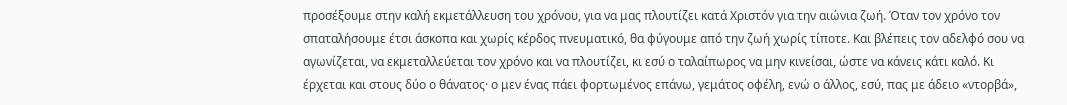προσέξουμε στην καλή εκμετάλλευση του χρόνου, για να μας πλουτίζει κατά Χριστόν για την αιώνια ζωή. Όταν τον χρόνο τον σπαταλήσουμε έτσι άσκοπα και χωρίς κέρδος πνευματικό, θα φύγουμε από την ζωή χωρίς τίποτε. Και βλέπεις τον αδελφό σου να αγωνίζεται, να εκμεταλλεύεται τον χρόνο και να πλουτίζει, κι εσύ ο ταλαίπωρος να μην κινείσαι, ώστε να κάνεις κάτι καλό. Κι έρχεται και στους δύο ο θάνατος· ο μεν ένας πάει φορτωμένος επάνω, γεμάτος οφέλη, ενώ ο άλλος, εσύ, πας με άδειο «ντορβά»,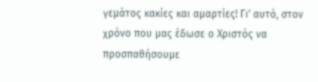γεμάτος κακίες και αμαρτίες! Γι’ αυτό, στον χρόνο που μας έδωσε ο Χριστός να προσπαθήσουμε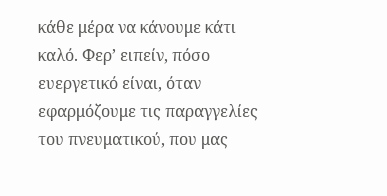κάθε μέρα να κάνουμε κάτι καλό. Φερ’ ειπείν, πόσο ευεργετικό είναι, όταν εφαρμόζουμε τις παραγγελίες του πνευματικού, που μας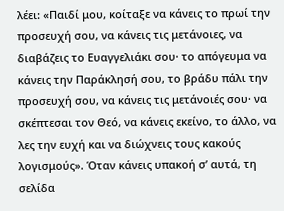λέει: «Παιδί μου, κοίταξε να κάνεις το πρωί την προσευχή σου, να κάνεις τις μετάνοιες, να διαβάζεις το Ευαγγελιάκι σου· το απόγευμα να κάνεις την Παράκλησή σου, το βράδυ πάλι την προσευχή σου, να κάνεις τις μετάνοιές σου· να σκέπτεσαι τον Θεό, να κάνεις εκείνο, το άλλο, να λες την ευχή και να διώχνεις τους κακούς λογισμούς». Όταν κάνεις υπακοή σ’ αυτά, τη σελίδα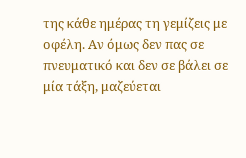της κάθε ημέρας τη γεμίζεις με οφέλη. Αν όμως δεν πας σε πνευματικό και δεν σε βάλει σε μία τάξη, μαζεύεται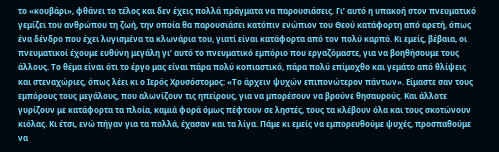το «κουβάρι», φθάνει το τέλος και δεν έχεις πολλά πράγματα να παρουσιάσεις. Γι’ αυτό η υπακοή στον πνευματικό γεμίζει του ανθρώπου τη ζωή, την οποία θα παρουσιάσει κατόπιν ενώπιον του Θεού κατάφορτη από αρετή, όπως ένα δένδρο που έχει λυγισμένα τα κλωνάρια του, γιατί είναι κατάφορτα από τον πολύ καρπό. Κι εμείς, βέβαια, οι πνευματικοί έχουμε ευθύνη μεγάλη γι’ αυτό το πνευματικό εμπόριο που εργαζόμαστε, για να βοηθήσουμε τους άλλους. Το θέμα είναι ότι το έργο μας είναι πάρα πολύ κοπιαστικό, πάρα πολύ επίμοχθο και γεμάτο από θλίψεις και στεναχώριες, όπως λέει κι ο Ιερός Χρυσόστομος: «Το άρχειν ψυχών επιπονώτερον πάντων». Είμαστε σαν τους εμπόρους τους μεγάλους, που αλωνίζουν τις ηπείρους, για να μπορέσουν να βρούνε θησαυρούς. Και άλλοτε γυρίζουν με κατάφορτα τα πλοία, καμιά φορά όμως πέφτουν σε ληστές, τους τα κλέβουν όλα και τους σκοτώνουν κιόλας. Κι έτσι, ενώ πήγαν για τα πολλά, έχασαν και τα λίγα. Πάμε κι εμείς να εμπορευθούμε ψυχές, προσπαθούμε να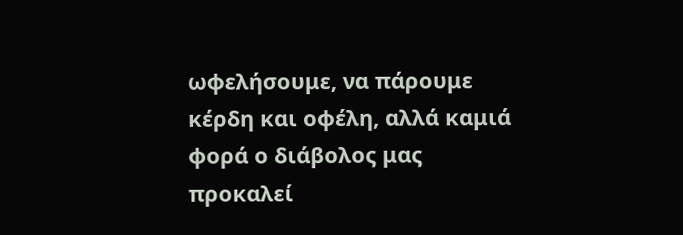ωφελήσουμε, να πάρουμε κέρδη και οφέλη, αλλά καμιά φορά ο διάβολος μας προκαλεί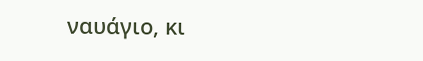ναυάγιο, κι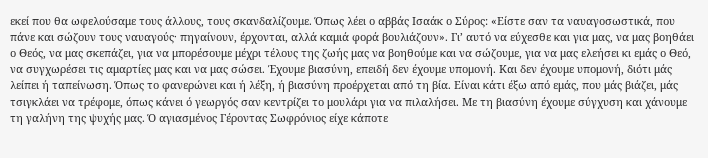εκεί που θα ωφελούσαμε τους άλλους, τους σκανδαλίζουμε. Όπως λέει ο αββάς Ισαάκ ο Σύρος: «Είστε σαν τα ναυαγοσωστικά, που πάνε και σώζουν τους ναυαγούς· πηγαίνουν, έρχονται, αλλά καμιά φορά βουλιάζουν». Γι’ αυτό να εύχεσθε και για μας, να μας βοηθάει ο Θεός, να μας σκεπάζει, για να μπορέσουμε μέχρι τέλους της ζωής μας να βοηθούμε και να σώζουμε, για να μας ελεήσει κι εμάς ο Θεό, να συγχωρέσει τις αμαρτίες μας και να μας σώσει. Έχουμε βιασύνη, επειδή δεν έχουμε υπομονή. Και δεν έχουμε υπομονή, διότι μάς λείπει ή ταπείνωση. Όπως το φανερώνει και ή λέξη, ή βιασύνη προέρχεται από τη βία. Είναι κάτι έξω από εμάς, που μάς βιάζει, μάς τσιγκλάει να τρέφομε, όπως κάνει ό γεωργός σαν κεντρίζει το μουλάρι για να πιλαλήσει. Με τη βιασύνη έχουμε σύγχυση και χάνουμε τη γαλήνη της ψυχής μας. Ό αγιασμένος Γέροντας Σωφρόνιος είχε κάποτε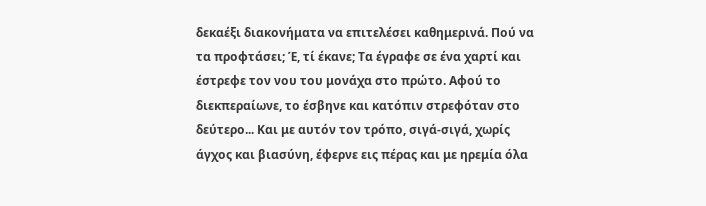δεκαέξι διακονήματα να επιτελέσει καθημερινά. Πού να τα προφτάσει; Έ, τί έκανε; Τα έγραφε σε ένα χαρτί και έστρεφε τον νου του μονάχα στο πρώτο. Αφού το διεκπεραίωνε, το έσβηνε και κατόπιν στρεφόταν στο δεύτερο... Και με αυτόν τον τρόπο, σιγά-σιγά, χωρίς άγχος και βιασύνη, έφερνε εις πέρας και με ηρεμία όλα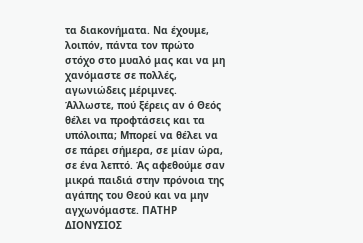τα διακονήματα. Να έχουμε, λοιπόν, πάντα τον πρώτο στόχο στο μυαλό μας και να μη χανόμαστε σε πολλές, αγωνιώδεις μέριμνες. Άλλωστε, πού ξέρεις αν ό Θεός θέλει να προφτάσεις και τα υπόλοιπα; Μπορεί να θέλει να σε πάρει σήμερα, σε μίαν ώρα, σε ένα λεπτό. Άς αφεθούμε σαν μικρά παιδιά στην πρόνοια της αγάπης του Θεού και να μην αγχωνόμαστε. ΠΑΤΗΡ ΔΙΟΝΥΣΙΟΣ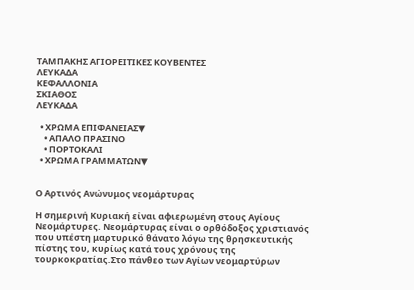ΤΑΜΠΑΚΗΣ ΑΓΙΟΡΕΙΤΙΚΕΣ ΚΟΥΒΕΝΤΕΣ
ΛΕΥΚΑΔΑ
ΚΕΦΑΛΛΟΝΙΑ
ΣΚΙΑΘΟΣ
ΛΕΥΚΑΔΑ

  • ΧΡΩΜΑ ΕΠΙΦΑΝΕΙΑΣ▼
    • ΑΠΑΛΟ ΠΡΑΣΙΝΟ
    • ΠΟΡΤΟΚΑΛΙ
  • ΧΡΩΜΑ ΓΡΑΜΜΑΤΩΝ▼


Ο Αρτινός Ανώνυμος νεομάρτυρας

Η σημερινή Κυριακή είναι αφιερωμένη στους Αγίους Νεομάρτυρες. Νεομάρτυρας είναι ο ορθόδοξος χριστιανός που υπέστη μαρτυρικό θάνατο λόγω της θρησκευτικής πίστης του, κυρίως κατά τους χρόνους της τουρκοκρατίας.Στο πάνθεο των Αγίων νεομαρτύρων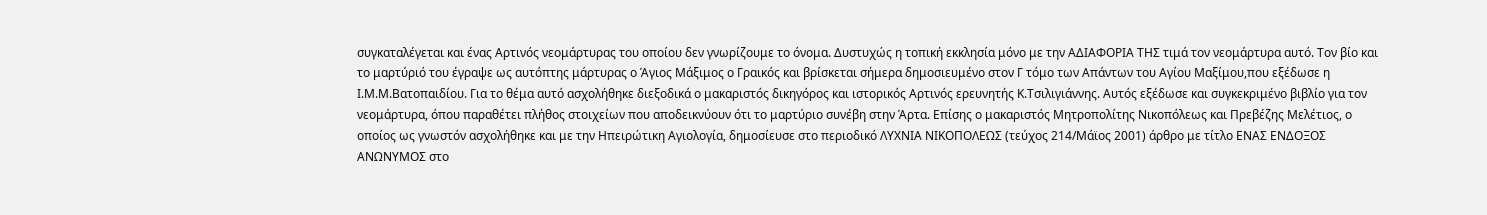συγκαταλέγεται και ένας Αρτινός νεομάρτυρας του οποίου δεν γνωρίζουμε το όνομα. Δυστυχώς η τοπική εκκλησία μόνο με την ΑΔΙΑΦΟΡΙΑ ΤΗΣ τιμά τον νεομάρτυρα αυτό. Τον βίο και το μαρτύριό του έγραψε ως αυτόπτης μάρτυρας ο Άγιος Μάξιμος ο Γραικός και βρίσκεται σήμερα δημοσιευμένο στον Γ τόμο των Απάντων του Αγίου Μαξίμου,που εξέδωσε η Ι.Μ.Μ.Βατοπαιδίου. Για το θέμα αυτό ασχολήθηκε διεξοδικά ο μακαριστός δικηγόρος και ιστορικός Αρτινός ερευνητής Κ.Τσιλιγιάννης. Αυτός εξέδωσε και συγκεκριμένο βιβλίο για τον νεομάρτυρα, όπου παραθέτει πλήθος στοιχείων που αποδεικνύουν ότι το μαρτύριο συνέβη στην Άρτα. Επίσης ο μακαριστός Μητροπολίτης Νικοπόλεως και Πρεβέζης Μελέτιος, ο οποίος ως γνωστόν ασχολήθηκε και με την Ηπειρώτικη Αγιολογία, δημοσίευσε στο περιοδικό ΛΥΧΝΙΑ ΝΙΚΟΠΟΛΕΩΣ (τεύχος 214/Μάϊος 2001) άρθρο με τίτλο ΕΝΑΣ ΕΝΔΟΞΟΣ ΑΝΩΝΥΜΟΣ στο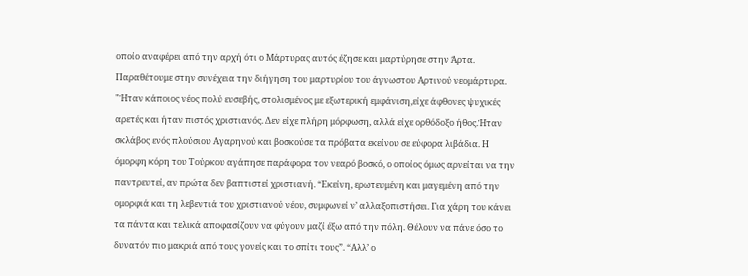οποίο αναφέρει από την αρχή ότι ο Μάρτυρας αυτός έζησε και μαρτύρησε στην Άρτα. Παραθέτουμε στην συνέχεια την διήγηση του μαρτυρίου του άγνωστου Αρτινού νεομάρτυρα. "Ήταν κάποιος νέος πολύ ευσεβής, στολισμένος με εξωτερική εμφάνιση,είχε άφθονες ψυχικές αρετές και ήταν πιστός χριστιανός. Δεν είχε πλήρη μόρφωση, αλλά είχε ορθόδοξο ήθος.Ήταν σκλάβος ενός πλούσιου Αγαρηνού και βοσκούσε τα πρόβατα εκείνου σε εύφορα λιβάδια. Η όμορφη κόρη του Τούρκου αγάπησε παράφορα τον νεαρό βοσκό, ο οποίος όμως αρνείται να την παντρευτεί, αν πρώτα δεν βαπτιστεί χριστιανή. “Εκείνη, ερωτευμένη και μαγεμένη από την ομορφιά και τη λεβεντιά του χριστιανού νέου, συμφωνεί ν’ αλλαξοπιστήσει. Για χάρη του κάνει τα πάντα και τελικά αποφασίζουν να φύγουν μαζί έξω από την πόλη. Θέλουν να πάνε όσο το δυνατόν πιο μακριά από τους γονείς και το σπίτι τους”. “Αλλ’ ο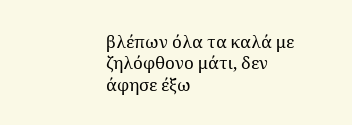βλέπων όλα τα καλά με ζηλόφθονο μάτι, δεν άφησε έξω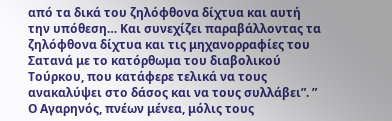από τα δικά του ζηλόφθονα δίχτυα και αυτή την υπόθεση… Και συνεχίζει παραβάλλοντας τα ζηλόφθονα δίχτυα και τις μηχανορραφίες του Σατανά με το κατόρθωμα του διαβολικού Τούρκου, που κατάφερε τελικά να τους ανακαλύψει στο δάσος και να τους συλλάβει”. ” Ο Αγαρηνός, πνέων μένεα, μόλις τους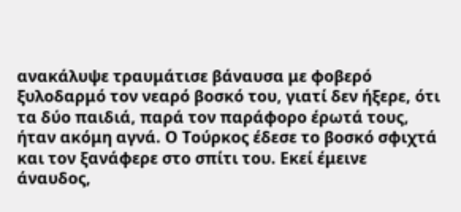ανακάλυψε τραυμάτισε βάναυσα με φοβερό ξυλοδαρμό τον νεαρό βοσκό του, γιατί δεν ήξερε, ότι τα δύο παιδιά, παρά τον παράφορο έρωτά τους, ήταν ακόμη αγνά. Ο Τούρκος έδεσε το βοσκό σφιχτά και τον ξανάφερε στο σπίτι του. Εκεί έμεινε άναυδος,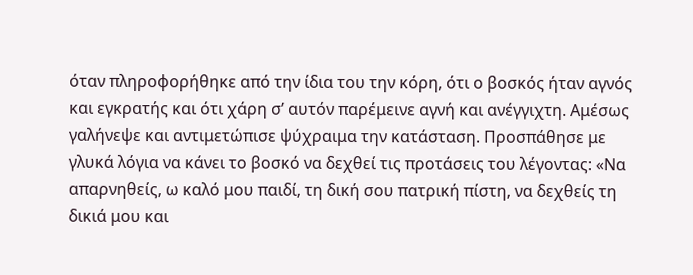όταν πληροφορήθηκε από την ίδια του την κόρη, ότι ο βοσκός ήταν αγνός και εγκρατής και ότι χάρη σ’ αυτόν παρέμεινε αγνή και ανέγγιχτη. Αμέσως γαλήνεψε και αντιμετώπισε ψύχραιμα την κατάσταση. Προσπάθησε με γλυκά λόγια να κάνει το βοσκό να δεχθεί τις προτάσεις του λέγοντας: «Να απαρνηθείς, ω καλό μου παιδί, τη δική σου πατρική πίστη, να δεχθείς τη δικιά μου και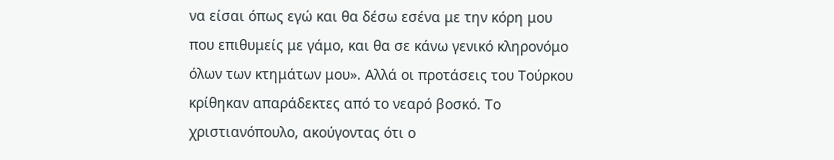να είσαι όπως εγώ και θα δέσω εσένα με την κόρη μου που επιθυμείς με γάμο, και θα σε κάνω γενικό κληρονόμο όλων των κτημάτων μου». Αλλά οι προτάσεις του Τούρκου κρίθηκαν απαράδεκτες από το νεαρό βοσκό. Το χριστιανόπουλο, ακούγοντας ότι ο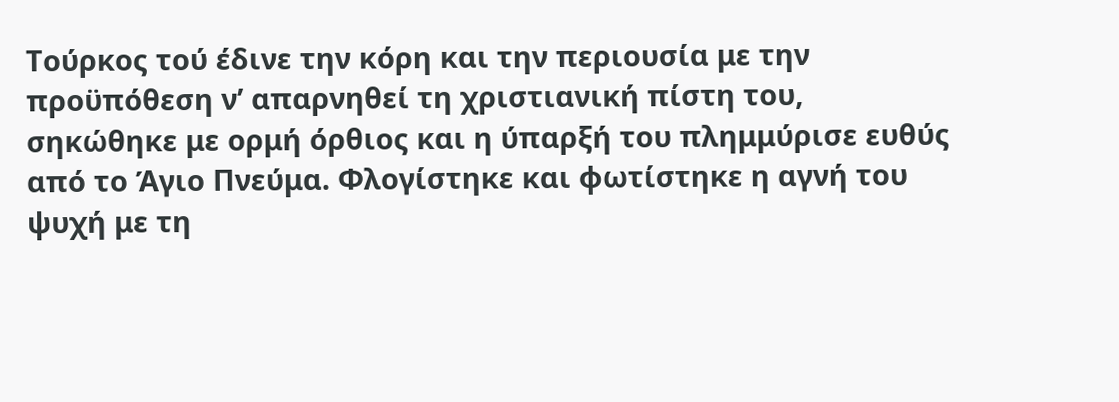Τούρκος τού έδινε την κόρη και την περιουσία με την προϋπόθεση ν’ απαρνηθεί τη χριστιανική πίστη του, σηκώθηκε με ορμή όρθιος και η ύπαρξή του πλημμύρισε ευθύς από το Άγιο Πνεύμα. Φλογίστηκε και φωτίστηκε η αγνή του ψυχή με τη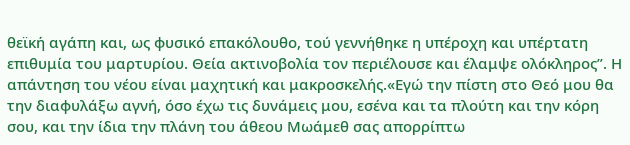θεϊκή αγάπη και, ως φυσικό επακόλουθο, τού γεννήθηκε η υπέροχη και υπέρτατη επιθυμία του μαρτυρίου. Θεία ακτινοβολία τον περιέλουσε και έλαμψε ολόκληρος”. Η απάντηση του νέου είναι μαχητική και μακροσκελής.«Εγώ την πίστη στο Θεό μου θα την διαφυλάξω αγνή, όσο έχω τις δυνάμεις μου, εσένα και τα πλούτη και την κόρη σου, και την ίδια την πλάνη του άθεου Μωάμεθ σας απορρίπτω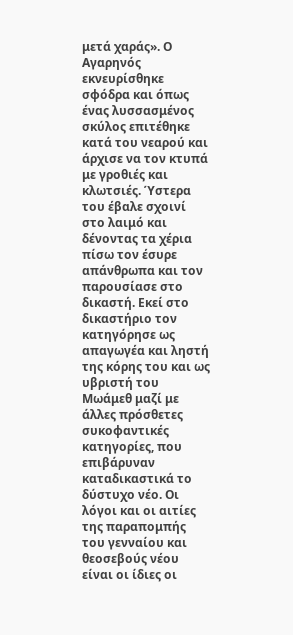μετά χαράς». Ο Αγαρηνός εκνευρίσθηκε σφόδρα και όπως ένας λυσσασμένος σκύλος επιτέθηκε κατά του νεαρού και άρχισε να τον κτυπά με γροθιές και κλωτσιές. Ύστερα του έβαλε σχοινί στο λαιμό και δένοντας τα χέρια πίσω τον έσυρε απάνθρωπα και τον παρουσίασε στο δικαστή. Εκεί στο δικαστήριο τον κατηγόρησε ως απαγωγέα και ληστή της κόρης του και ως υβριστή του Μωάμεθ μαζί με άλλες πρόσθετες συκοφαντικές κατηγορίες, που επιβάρυναν καταδικαστικά το δύστυχο νέο. Οι λόγοι και οι αιτίες της παραπομπής του γενναίου και θεοσεβούς νέου είναι οι ίδιες οι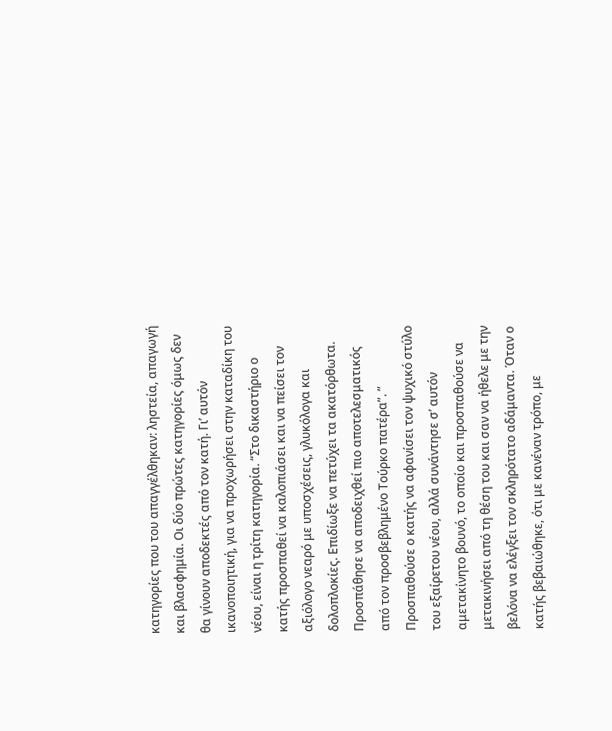κατηγορίες που του απαγγέλθηκαν: ληστεία, απαγωγή και βλασφημία. Οι δύο πρώτες κατηγορίες όμως δεν θα γίνουν αποδεκτές από τον κατή. Γι’ αυτόν ικανοποιητική, για να προχωρήσει στην καταδίκη του νέου, είναι η τρίτη κατηγορία. “Στο δικαστήριο ο κατής προσπαθεί να καλοπιάσει και να πείσει τον αξιόλογο νεαρό με υποσχέσεις, γλυκόλογα και δολοπλοκίες. Επιδίωξε να πετύχει τα ακατόρθωτα. Προσπάθησε να αποδειχθεί πιο αποτελεσματικός από τον προσβεβλημένο Τούρκο πατέρα”. ” Προσπαθούσε ο κατής να αφανίσει τον ψυχικό στύλο του εξαίρετου νέου, αλλά συνάντησε σ’ αυτόν αμετακίνητο βουνό, το οποίο και προσπαθούσε να μετακινήσει από τη θέση του και σαν να ήθελε με την βελόνα να ελέγξει τον σκληρότατο αδάμαντα. Όταν ο κατής βεβαιώθηκε, ότι με κανέναν τρόπο, με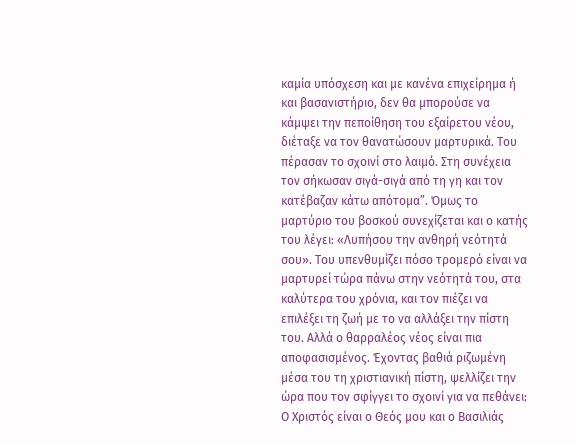καμία υπόσχεση και με κανένα επιχείρημα ή και βασανιστήριο, δεν θα μπορούσε να κάμψει την πεποίθηση του εξαίρετου νέου, διέταξε να τον θανατώσουν μαρτυρικά. Του πέρασαν το σχοινί στο λαιμό. Στη συνέχεια τον σήκωσαν σιγά-σιγά από τη γη και τον κατέβαζαν κάτω απότομα”. Όμως το μαρτύριο του βοσκού συνεχίζεται και ο κατής του λέγει: «Λυπήσου την ανθηρή νεότητά σου». Του υπενθυμίζει πόσο τρομερό είναι να μαρτυρεί τώρα πάνω στην νεότητά του, στα καλύτερα του χρόνια, και τον πιέζει να επιλέξει τη ζωή με το να αλλάξει την πίστη του. Αλλά ο θαρραλέος νέος είναι πια αποφασισμένος. Έχοντας βαθιά ριζωμένη μέσα του τη χριστιανική πίστη, ψελλίζει την ώρα που τον σφίγγει το σχοινί για να πεθάνει: Ο Χριστός είναι ο Θεός μου και ο Βασιλιάς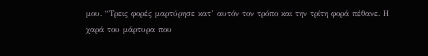μου. “Τρεις φορές μαρτύρησε κατ’ αυτόν τον τρόπο και την τρίτη φορά πέθανε. Η χαρά του μάρτυρα που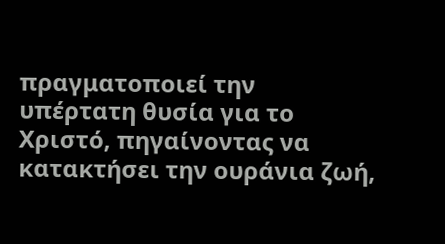πραγματοποιεί την υπέρτατη θυσία για το Χριστό, πηγαίνοντας να κατακτήσει την ουράνια ζωή,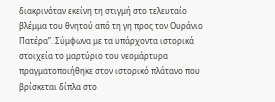διακρινόταν εκείνη τη στιγμή στο τελευταίο βλέμμα του θνητού από τη γη προς τον Ουράνιο Πατέρα”. Σύμφωνα με τα υπάρχοντα ιστορικά στοιχεία το μαρτύριο του νεομάρτυρα πραγματοποιήθηκε στον ιστορικό πλάτανο που βρίσκεται δίπλα στο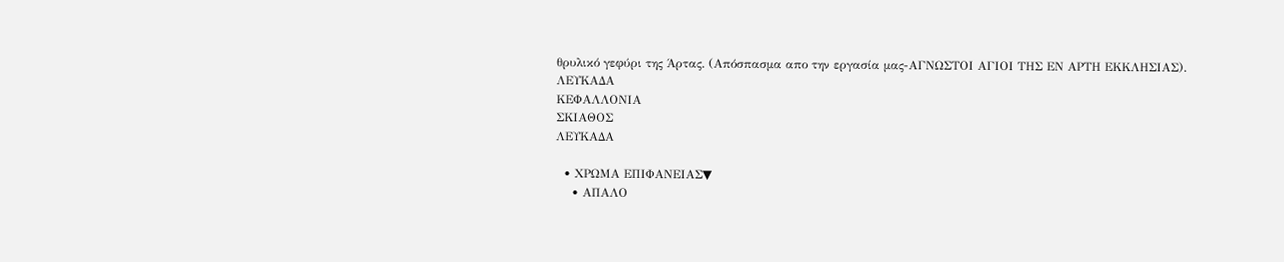θρυλικό γεφύρι της Άρτας. (Απόσπασμα απο την εργασία μας-ΑΓΝΩΣΤΟΙ ΑΓΙΟΙ ΤΗΣ ΕΝ ΑΡΤΗ ΕΚΚΛΗΣΙΑΣ).
ΛΕΥΚΑΔΑ
ΚΕΦΑΛΛΟΝΙΑ
ΣΚΙΑΘΟΣ
ΛΕΥΚΑΔΑ

  • ΧΡΩΜΑ ΕΠΙΦΑΝΕΙΑΣ▼
    • ΑΠΑΛΟ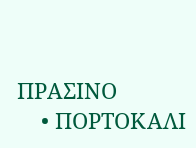ΠΡΑΣΙΝΟ
    • ΠΟΡΤΟΚΑΛΙ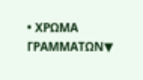• ΧΡΩΜΑ ΓΡΑΜΜΑΤΩΝ▼